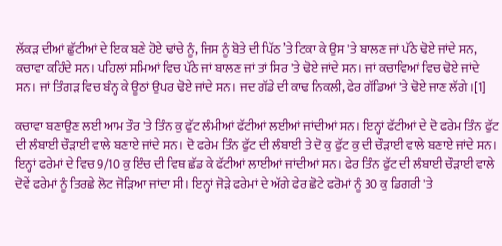ਲੱਕੜ ਦੀਆਂ ਛੁੱਟੀਆਂ ਦੇ ਇਕ ਬਣੇ ਹੋਏ ਢਾਂਚੇ ਨੂੰ, ਜਿਸ ਨੂੰ ਬੋਤੇ ਦੀ ਪਿੱਠ ’ਤੇ ਟਿਕਾ ਕੇ ਉਸ 'ਤੇ ਬਾਲਣ ਜਾਂ ਪੱਠੇ ਢੋਏ ਜਾਂਦੇ ਸਨ, ਕਚਾਵਾ ਕਹਿੰਦੇ ਸਨ। ਪਹਿਲਾਂ ਸਮਿਆਂ ਵਿਚ ਪੱਠੇ ਜਾਂ ਬਾਲਣ ਜਾਂ ਤਾਂ ਸਿਰ 'ਤੇ ਢੋਏ ਜਾਂਦੇ ਸਨ। ਜਾਂ ਕਚਾਵਿਆਂ ਵਿਚ ਢੋਏ ਜਾਂਦੇ ਸਨ। ਜਾਂ ਤਿੰਗੜ ਵਿਚ ਬੰਨ੍ਹ ਕੇ ਊਠਾਂ ਉਪਰ ਢੋਏ ਜਾਂਦੇ ਸਨ। ਜਦ ਗੱਡੇ ਦੀ ਕਾਢ ਨਿਕਲੀ, ਫੇਰ ਗੱਡਿਆਂ 'ਤੇ ਢੋਏ ਜਾਣ ਲੱਗੇ।[1]

ਕਚਾਵਾ ਬਣਾਉਣ ਲਈ ਆਮ ਤੌਰ 'ਤੇ ਤਿੰਨ ਕੁ ਫੁੱਟ ਲੰਮੀਆਂ ਫੱਟੀਆਂ ਲਈਆਂ ਜਾਂਦੀਆਂ ਸਨ। ਇਨ੍ਹਾਂ ਫੱਟੀਆਂ ਦੇ ਦੋ ਫਰੇਮ ਤਿੰਨ ਫੁੱਟ ਦੀ ਲੰਬਾਈ ਚੌੜਾਈ ਵਾਲੇ ਬਣਾਏ ਜਾਂਦੇ ਸਨ। ਦੋ ਫਰੇਮ ਤਿੰਨ ਫੁੱਟ ਦੀ ਲੰਬਾਈ ਤੇ ਦੋ ਕੁ ਫੁੱਟ ਕੁ ਦੀ ਚੌੜਾਈ ਵਾਲੇ ਬਣਾਏ ਜਾਂਦੇ ਸਨ। ਇਨ੍ਹਾਂ ਫਰੇਮਾਂ ਦੇ ਵਿਚ 9/10 ਕੁ ਇੰਚ ਦੀ ਵਿਥ ਛੱਡ ਕੇ ਫੱਟੀਆਂ ਲਾਈਆਂ ਜਾਂਦੀਆਂ ਸਨ। ਫੇਰ ਤਿੰਨ ਫੁੱਟ ਦੀ ਲੰਬਾਈ ਚੌੜਾਈ ਵਾਲੇ ਦੋਵੇਂ ਫਰੇਮਾਂ ਨੂੰ ਤਿਰਛੇ ਲੋਟ ਜੋੜਿਆ ਜਾਂਦਾ ਸੀ। ਇਨ੍ਹਾਂ ਜੋੜੇ ਫਰੇਮਾਂ ਦੇ ਅੱਗੇ ਫੇਰ ਛੋਟੇ ਫਰੋਮਾਂ ਨੂੰ 30 ਕੁ ਡਿਗਰੀ 'ਤੇ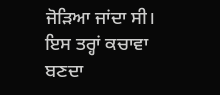ਜੋੜਿਆ ਜਾਂਦਾ ਸੀ। ਇਸ ਤਰ੍ਹਾਂ ਕਚਾਵਾ ਬਣਦਾ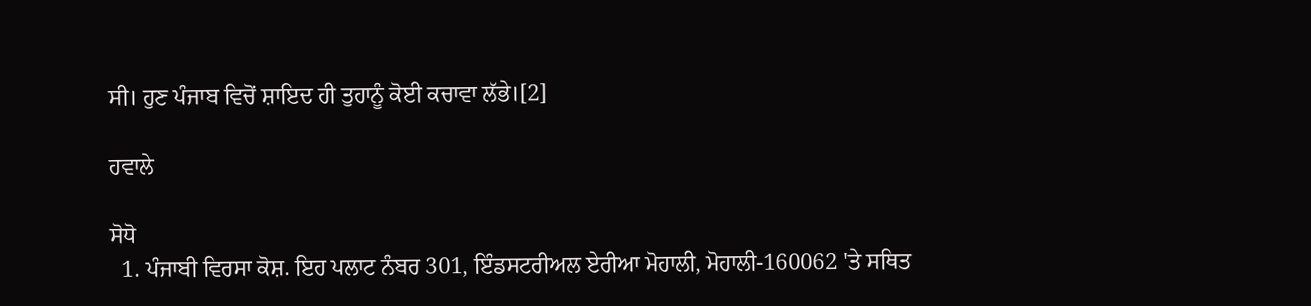ਸੀ। ਹੁਣ ਪੰਜਾਬ ਵਿਚੋਂ ਸ਼ਾਇਦ ਹੀ ਤੁਹਾਨੂੰ ਕੋਈ ਕਚਾਵਾ ਲੱਭੇ।[2]

ਹਵਾਲੇ

ਸੋਧੋ
  1. ਪੰਜਾਬੀ ਵਿਰਸਾ ਕੋਸ਼. ਇਹ ਪਲਾਟ ਨੰਬਰ 301, ਇੰਡਸਟਰੀਅਲ ਏਰੀਆ ਮੋਹਾਲੀ, ਮੋਹਾਲੀ-160062 'ਤੇ ਸਥਿਤ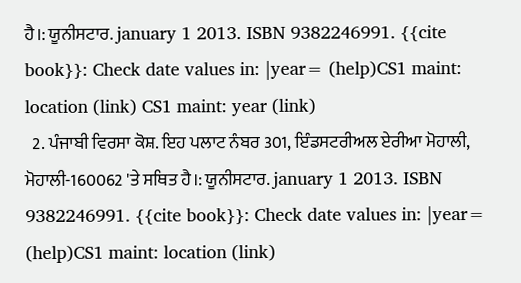ਹੈ।: ਯੂਨੀਸਟਾਰ. january 1 2013. ISBN 9382246991. {{cite book}}: Check date values in: |year= (help)CS1 maint: location (link) CS1 maint: year (link)
  2. ਪੰਜਾਬੀ ਵਿਰਸਾ ਕੋਸ਼. ਇਹ ਪਲਾਟ ਨੰਬਰ 301, ਇੰਡਸਟਰੀਅਲ ਏਰੀਆ ਮੋਹਾਲੀ, ਮੋਹਾਲੀ-160062 'ਤੇ ਸਥਿਤ ਹੈ।: ਯੂਨੀਸਟਾਰ. january 1 2013. ISBN 9382246991. {{cite book}}: Check date values in: |year= (help)CS1 maint: location (link)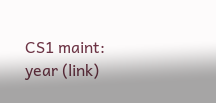CS1 maint: year (link)